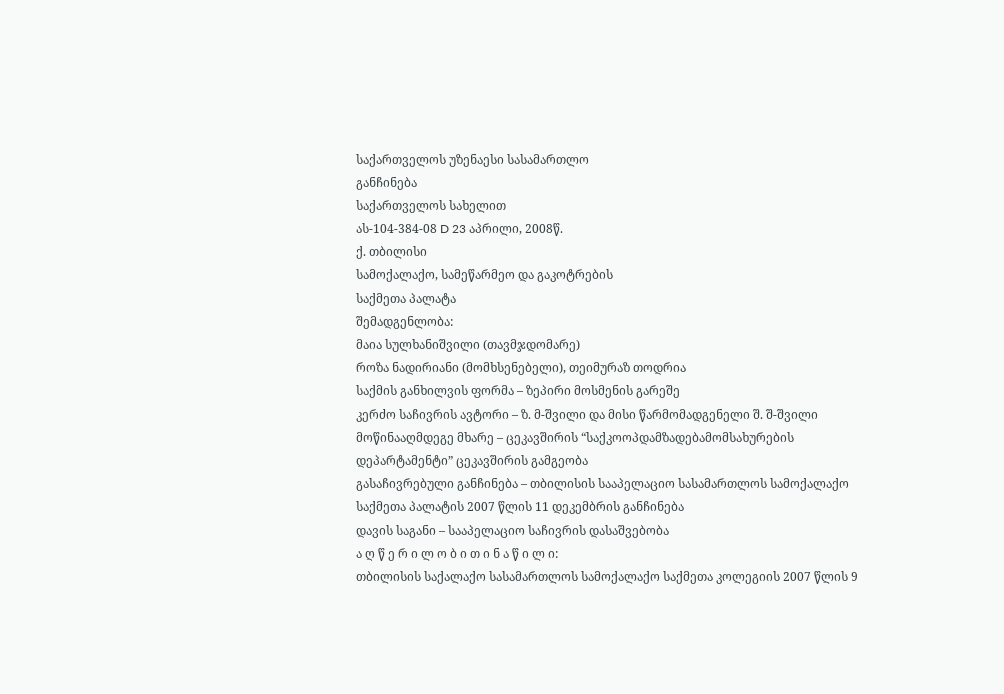საქართველოს უზენაესი სასამართლო
განჩინება
საქართველოს სახელით
ას-104-384-08 D 23 აპრილი, 2008წ.
ქ. თბილისი
სამოქალაქო, სამეწარმეო და გაკოტრების
საქმეთა პალატა
შემადგენლობა:
მაია სულხანიშვილი (თავმჯდომარე)
როზა ნადირიანი (მომხსენებელი), თეიმურაზ თოდრია
საქმის განხილვის ფორმა – ზეპირი მოსმენის გარეშე
კერძო საჩივრის ავტორი – ზ. მ-შვილი და მისი წარმომადგენელი შ. შ-შვილი
მოწინააღმდეგე მხარე – ცეკავშირის “საქკოოპდამზადებამომსახურების დეპარტამენტი” ცეკავშირის გამგეობა
გასაჩივრებული განჩინება – თბილისის სააპელაციო სასამართლოს სამოქალაქო საქმეთა პალატის 2007 წლის 11 დეკემბრის განჩინება
დავის საგანი – სააპელაციო საჩივრის დასაშვებობა
ა ღ წ ე რ ი ლ ო ბ ი თ ი ნ ა წ ი ლ ი:
თბილისის საქალაქო სასამართლოს სამოქალაქო საქმეთა კოლეგიის 2007 წლის 9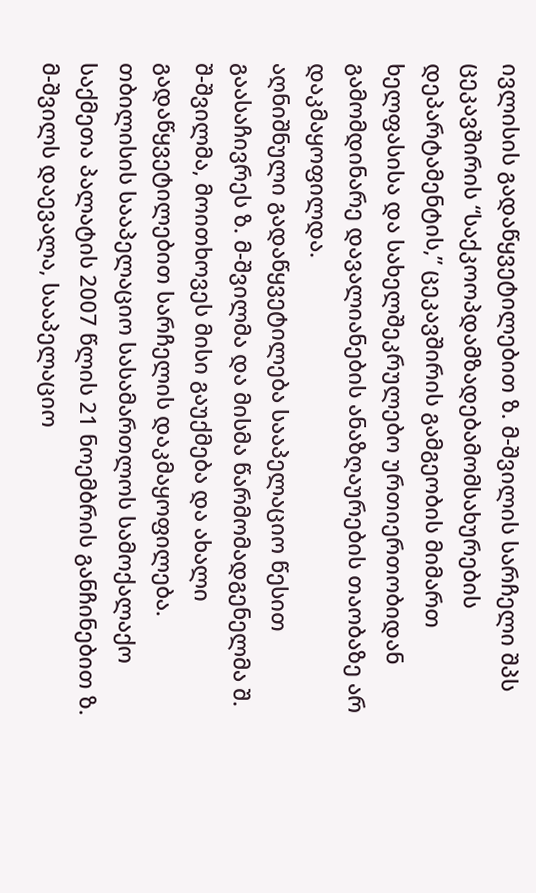ივლისის გადაწყვეტილებით ზ. მ-შვილის სარჩელი შპს ცეკავშირის “საქკოოპდამზადებამომსახურების დეპარტამენტის,” ცეკავშირის გამგეობის მიმართ ხელფასისა და სახელშეკრულებო ურთიერთობიდან გამომდინარე დავალიანების ანაზღაურების თაობაზე არ დაკმაყოფილდა.
აღნიშნული გადაწყვეტილება სააპელაციო წესით გაასაჩივრეს ზ. მ-შვილმა და მისმა წარმომადგენელმა შ. შ-შვილმა, მოითხოვეს მისი გაუქმება და ახალი გადაწყვეტილებით სარჩელის დაკმაყოფილება.
თბილისის სააპელაციო სასამართლოს სამოქალაქო საქმეთა პალატის 2007 წლის 21 ნოემბრის განჩინებით ზ. მ-შვილს დაევალა, სააპელაციო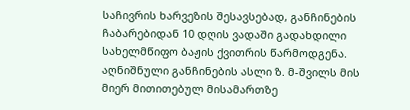საჩივრის ხარვეზის შესავსებად, განჩინების ჩაბარებიდან 10 დღის ვადაში გადახდილი სახელმწიფო ბაჟის ქვითრის წარმოდგენა.
აღნიშნული განჩინების ასლი ზ. მ-შვილს მის მიერ მითითებულ მისამართზე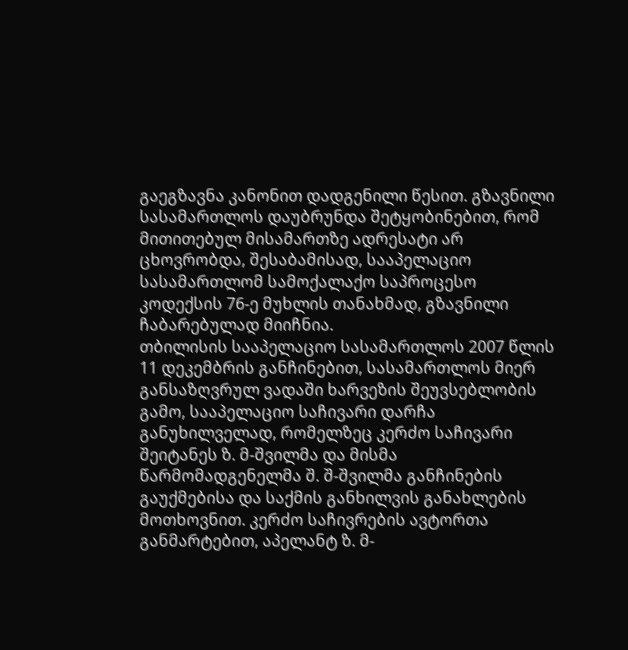გაეგზავნა კანონით დადგენილი წესით. გზავნილი სასამართლოს დაუბრუნდა შეტყობინებით, რომ მითითებულ მისამართზე ადრესატი არ ცხოვრობდა, შესაბამისად, სააპელაციო სასამართლომ სამოქალაქო საპროცესო კოდექსის 76-ე მუხლის თანახმად, გზავნილი ჩაბარებულად მიიჩნია.
თბილისის სააპელაციო სასამართლოს 2007 წლის 11 დეკემბრის განჩინებით, სასამართლოს მიერ განსაზღვრულ ვადაში ხარვეზის შეუვსებლობის გამო, სააპელაციო საჩივარი დარჩა განუხილველად, რომელზეც კერძო საჩივარი შეიტანეს ზ. მ-შვილმა და მისმა წარმომადგენელმა შ. შ-შვილმა განჩინების გაუქმებისა და საქმის განხილვის განახლების მოთხოვნით. კერძო საჩივრების ავტორთა განმარტებით, აპელანტ ზ. მ-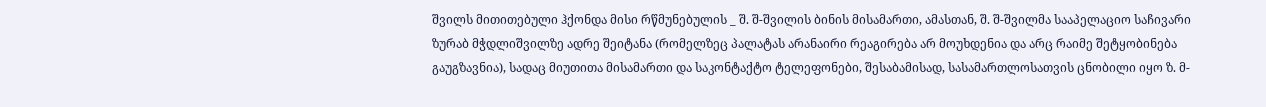შვილს მითითებული ჰქონდა მისი რწმუნებულის _ შ. შ-შვილის ბინის მისამართი, ამასთან, შ. შ-შვილმა სააპელაციო საჩივარი ზურაბ მჭდლიშვილზე ადრე შეიტანა (რომელზეც პალატას არანაირი რეაგირება არ მოუხდენია და არც რაიმე შეტყობინება გაუგზავნია), სადაც მიუთითა მისამართი და საკონტაქტო ტელეფონები, შესაბამისად, სასამართლოსათვის ცნობილი იყო ზ. მ-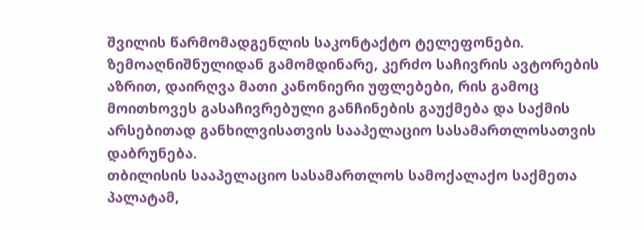შვილის წარმომადგენლის საკონტაქტო ტელეფონები.
ზემოაღნიშნულიდან გამომდინარე, კერძო საჩივრის ავტორების აზრით, დაირღვა მათი კანონიერი უფლებები, რის გამოც მოითხოვეს გასაჩივრებული განჩინების გაუქმება და საქმის არსებითად განხილვისათვის სააპელაციო სასამართლოსათვის დაბრუნება.
თბილისის სააპელაციო სასამართლოს სამოქალაქო საქმეთა პალატამ,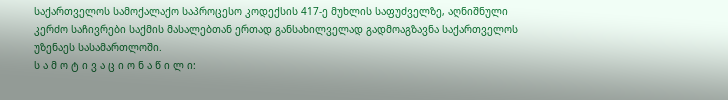საქართველოს სამოქალაქო საპროცესო კოდექსის 417-ე მუხლის საფუძველზე, აღნიშნული კერძო საჩივრები საქმის მასალებთან ერთად განსახილველად გადმოაგზავნა საქართველოს უზენაეს სასამართლოში.
ს ა მ ო ტ ი ვ ა ც ი ო ნ ა წ ი ლ ი: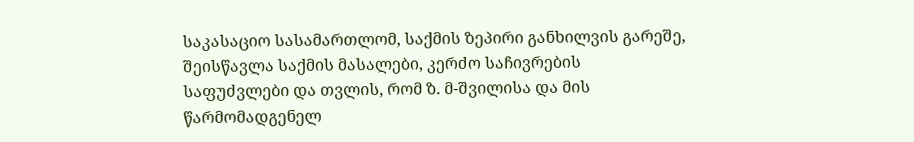საკასაციო სასამართლომ, საქმის ზეპირი განხილვის გარეშე, შეისწავლა საქმის მასალები, კერძო საჩივრების საფუძვლები და თვლის, რომ ზ. მ-შვილისა და მის წარმომადგენელ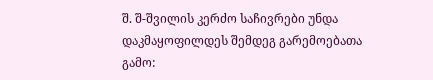შ. შ-შვილის კერძო საჩივრები უნდა დაკმაყოფილდეს შემდეგ გარემოებათა გამო: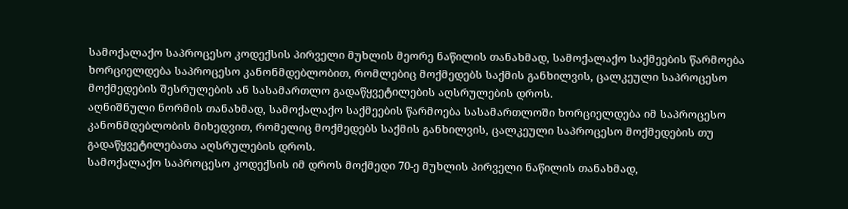სამოქალაქო საპროცესო კოდექსის პირველი მუხლის მეორე ნაწილის თანახმად, სამოქალაქო საქმეების წარმოება ხორციელდება საპროცესო კანონმდებლობით, რომლებიც მოქმედებს საქმის განხილვის, ცალკეული საპროცესო მოქმედების შესრულების ან სასამართლო გადაწყვეტილების აღსრულების დროს.
აღნიშნული ნორმის თანახმად, სამოქალაქო საქმეების წარმოება სასამართლოში ხორციელდება იმ საპროცესო კანონმდებლობის მიხედვით, რომელიც მოქმედებს საქმის განხილვის, ცალკეული საპროცესო მოქმედების თუ გადაწყვეტილებათა აღსრულების დროს.
სამოქალაქო საპროცესო კოდექსის იმ დროს მოქმედი 70-ე მუხლის პირველი ნაწილის თანახმად,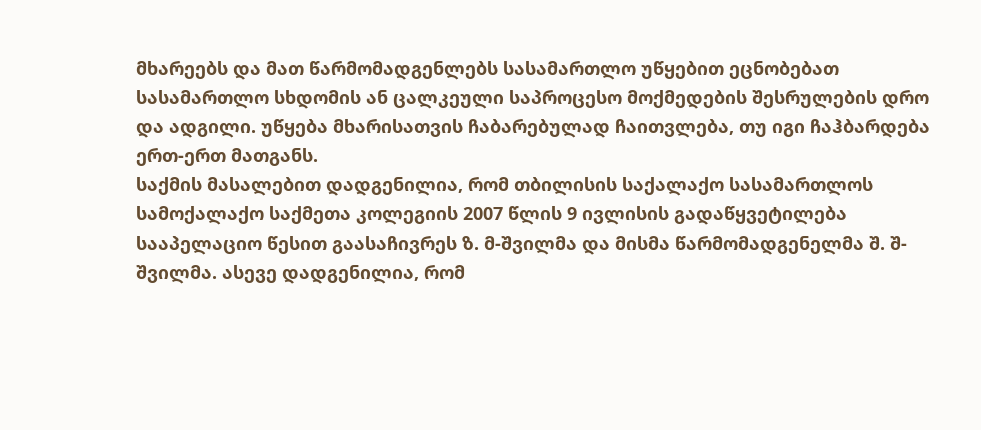მხარეებს და მათ წარმომადგენლებს სასამართლო უწყებით ეცნობებათ სასამართლო სხდომის ან ცალკეული საპროცესო მოქმედების შესრულების დრო და ადგილი. უწყება მხარისათვის ჩაბარებულად ჩაითვლება, თუ იგი ჩაჰბარდება ერთ-ერთ მათგანს.
საქმის მასალებით დადგენილია, რომ თბილისის საქალაქო სასამართლოს სამოქალაქო საქმეთა კოლეგიის 2007 წლის 9 ივლისის გადაწყვეტილება სააპელაციო წესით გაასაჩივრეს ზ. მ-შვილმა და მისმა წარმომადგენელმა შ. შ-შვილმა. ასევე დადგენილია, რომ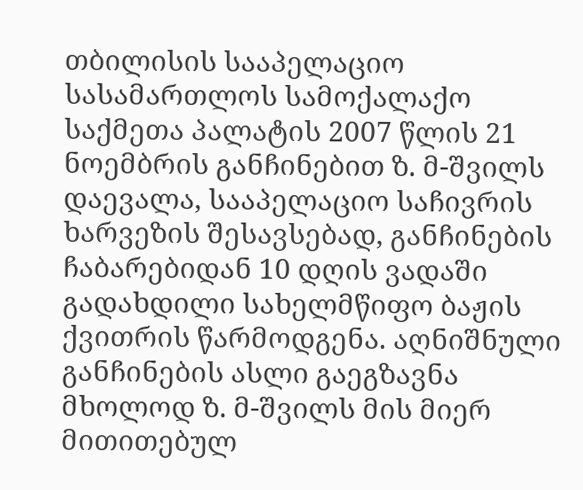თბილისის სააპელაციო სასამართლოს სამოქალაქო საქმეთა პალატის 2007 წლის 21 ნოემბრის განჩინებით ზ. მ-შვილს დაევალა, სააპელაციო საჩივრის ხარვეზის შესავსებად, განჩინების ჩაბარებიდან 10 დღის ვადაში გადახდილი სახელმწიფო ბაჟის ქვითრის წარმოდგენა. აღნიშნული განჩინების ასლი გაეგზავნა მხოლოდ ზ. მ-შვილს მის მიერ მითითებულ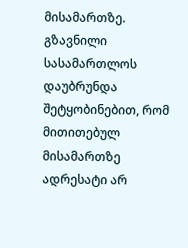მისამართზე. გზავნილი სასამართლოს დაუბრუნდა შეტყობინებით, რომ მითითებულ მისამართზე ადრესატი არ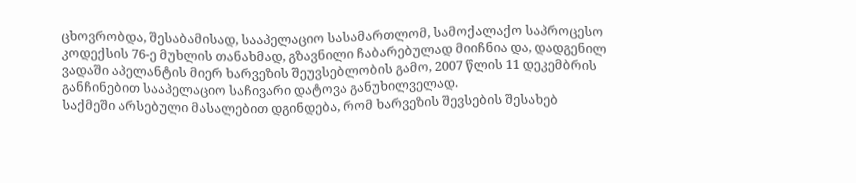ცხოვრობდა, შესაბამისად, სააპელაციო სასამართლომ, სამოქალაქო საპროცესო კოდექსის 76-ე მუხლის თანახმად, გზავნილი ჩაბარებულად მიიჩნია და, დადგენილ ვადაში აპელანტის მიერ ხარვეზის შეუვსებლობის გამო, 2007 წლის 11 დეკემბრის განჩინებით სააპელაციო საჩივარი დატოვა განუხილველად.
საქმეში არსებული მასალებით დგინდება, რომ ხარვეზის შევსების შესახებ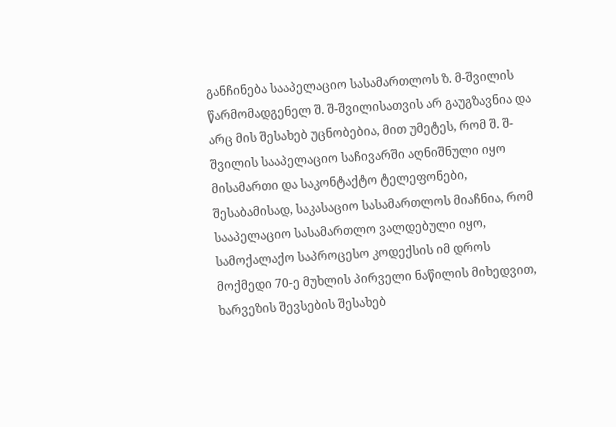განჩინება სააპელაციო სასამართლოს ზ. მ-შვილის წარმომადგენელ შ. შ-შვილისათვის არ გაუგზავნია და არც მის შესახებ უცნობებია, მით უმეტეს, რომ შ. შ-შვილის სააპელაციო საჩივარში აღნიშნული იყო მისამართი და საკონტაქტო ტელეფონები, შესაბამისად, საკასაციო სასამართლოს მიაჩნია, რომ სააპელაციო სასამართლო ვალდებული იყო, სამოქალაქო საპროცესო კოდექსის იმ დროს მოქმედი 70-ე მუხლის პირველი ნაწილის მიხედვით, ხარვეზის შევსების შესახებ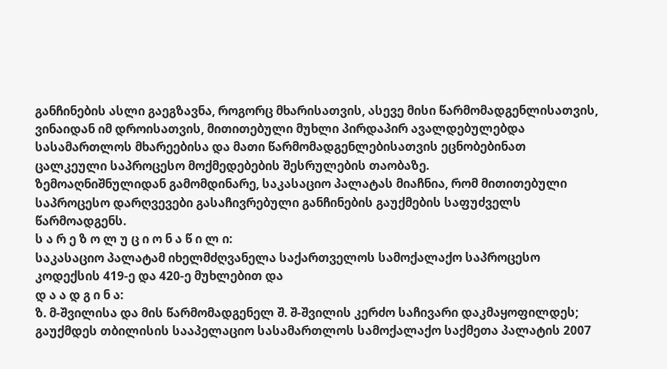განჩინების ასლი გაეგზავნა, როგორც მხარისათვის, ასევე მისი წარმომადგენლისათვის, ვინაიდან იმ დროისათვის, მითითებული მუხლი პირდაპირ ავალდებულებდა სასამართლოს მხარეებისა და მათი წარმომადგენლებისათვის ეცნობებინათ ცალკეული საპროცესო მოქმედებების შესრულების თაობაზე.
ზემოაღნიშნულიდან გამომდინარე, საკასაციო პალატას მიაჩნია, რომ მითითებული საპროცესო დარღვევები გასაჩივრებული განჩინების გაუქმების საფუძველს წარმოადგენს.
ს ა რ ე ზ ო ლ უ ც ი ო ნ ა წ ი ლ ი:
საკასაციო პალატამ იხელმძღვანელა საქართველოს სამოქალაქო საპროცესო კოდექსის 419-ე და 420-ე მუხლებით და
დ ა ა დ გ ი ნ ა:
ზ. მ-შვილისა და მის წარმომადგენელ შ. შ-შვილის კერძო საჩივარი დაკმაყოფილდეს;
გაუქმდეს თბილისის სააპელაციო სასამართლოს სამოქალაქო საქმეთა პალატის 2007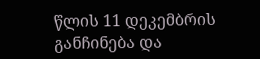წლის 11 დეკემბრის განჩინება და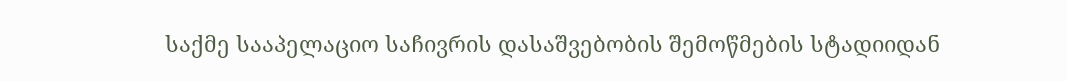საქმე სააპელაციო საჩივრის დასაშვებობის შემოწმების სტადიიდან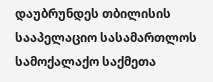დაუბრუნდეს თბილისის სააპელაციო სასამართლოს სამოქალაქო საქმეთა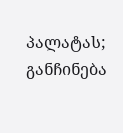პალატას;
განჩინება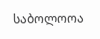საბოლოოა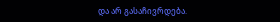და არ გასაჩივრდება.